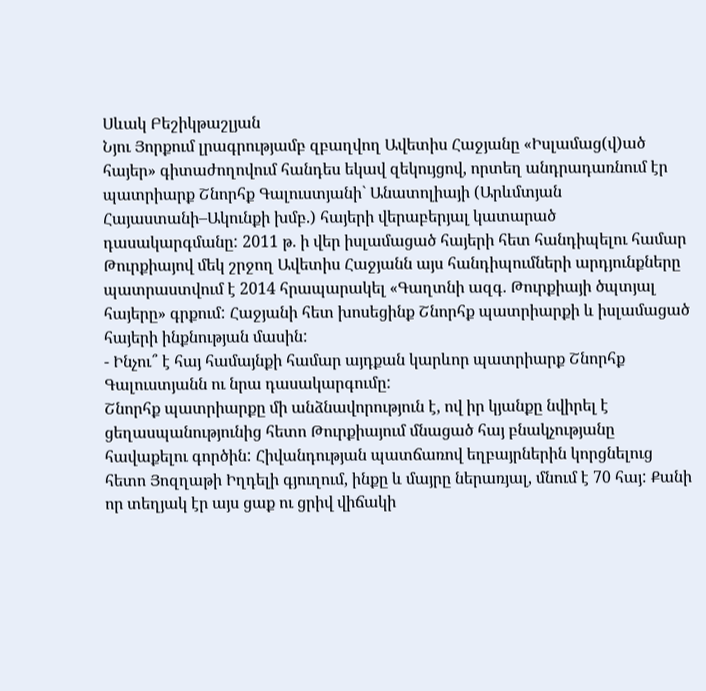Սևակ Բեշիկթաշլյան
Նյու Յորքում լրագրությամբ զբաղվող Ավետիս Հաջյանը «Իսլամաց(վ)ած հայեր» գիտաժողովում հանդես եկավ զեկույցով, որտեղ անդրադառնում էր պատրիարք Շնորհք Գալուստյանի` Անատոլիայի (Արևմտյան Հայաստանի–Ակունքի խմբ.) հայերի վերաբերյալ կատարած դասակարգմանը: 2011 թ. ի վեր իսլամացած հայերի հետ հանդիպելու համար Թուրքիայով մեկ շրջող Ավետիս Հաջյանն այս հանդիպումների արդյունքները պատրաստվում է 2014 հրապարակել «Գաղտնի ազգ. Թուրքիայի ծպտյալ հայերը» գրքում: Հաջյանի հետ խոսեցինք Շնորհք պատրիարքի և իսլամացած հայերի ինքնության մասին:
- Ինչու՞ է հայ համայնքի համար այդքան կարևոր պատրիարք Շնորհք Գալուստյանն ու նրա դասակարգումը:
Շնորհք պատրիարքը մի անձնավորություն է, ով իր կյանքը նվիրել է ցեղասպանությունից հետո Թուրքիայում մնացած հայ բնակչությանը հավաքելու գործին: Հիվանդության պատճառով եղբայրներին կորցնելուց հետո Յոզղաթի Իղդելի գյուղում, ինքը և մայրը ներառյալ, մնում է 70 հայ: Քանի որ տեղյակ էր այս ցաք ու ցրիվ վիճակի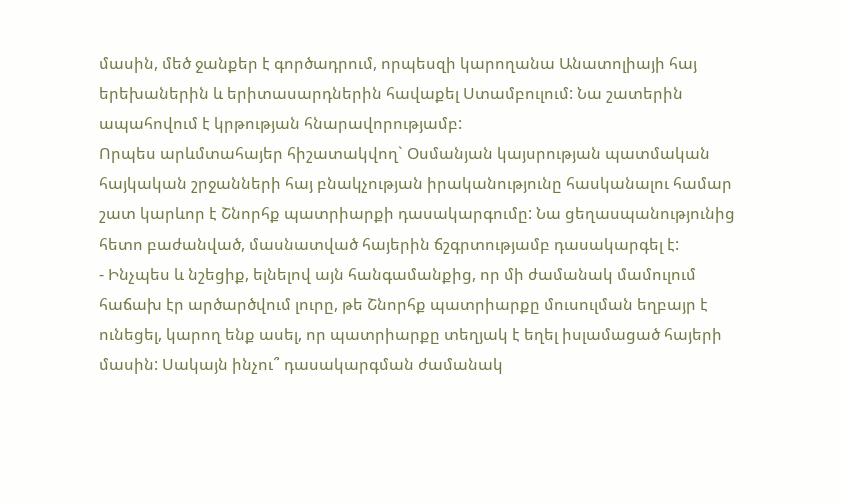մասին, մեծ ջանքեր է գործադրում, որպեսզի կարողանա Անատոլիայի հայ երեխաներին և երիտասարդներին հավաքել Ստամբուլում: Նա շատերին ապահովում է կրթության հնարավորությամբ:
Որպես արևմտահայեր հիշատակվող` Օսմանյան կայսրության պատմական հայկական շրջանների հայ բնակչության իրականությունը հասկանալու համար շատ կարևոր է Շնորհք պատրիարքի դասակարգումը: Նա ցեղասպանությունից հետո բաժանված, մասնատված հայերին ճշգրտությամբ դասակարգել է:
- Ինչպես և նշեցիք, ելնելով այն հանգամանքից, որ մի ժամանակ մամուլում հաճախ էր արծարծվում լուրը, թե Շնորհք պատրիարքը մուսուլման եղբայր է ունեցել, կարող ենք ասել, որ պատրիարքը տեղյակ է եղել իսլամացած հայերի մասին: Սակայն ինչու՞ դասակարգման ժամանակ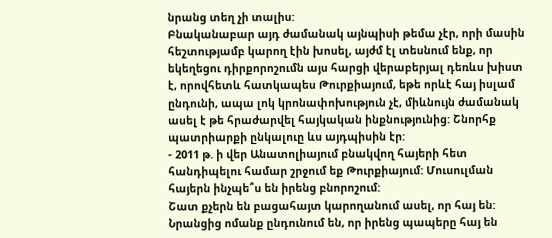նրանց տեղ չի տալիս:
Բնականաբար այդ ժամանակ այնպիսի թեմա չէր, որի մասին հեշտությամբ կարող էին խոսել, այժմ էլ տեսնում ենք, որ եկեղեցու դիրքորոշումն այս հարցի վերաբերյալ դեռևս խիստ է, որովհետև հատկապես Թուրքիայում, եթե որևէ հայ իսլամ ընդունի, ապա լոկ կրոնափոխություն չէ, միևնույն ժամանակ ասել է թե հրաժարվել հայկական ինքնությունից: Շնորհք պատրիարքի ընկալուը ևս այդպիսին էր:
- 2011 թ. ի վեր Անատոլիայում բնակվող հայերի հետ հանդիպելու համար շրջում եք Թուրքիայում: Մուսուլման հայերն ինչպե՞ս են իրենց բնորոշում:
Շատ քչերն են բացահայտ կարողանում ասել, որ հայ են: Նրանցից ոմանք ընդունում են, որ իրենց պապերը հայ են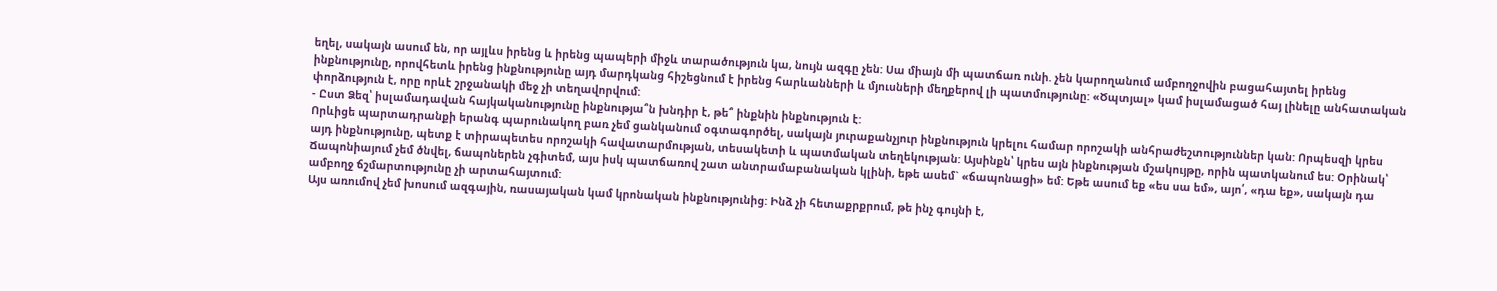եղել, սակայն ասում են, որ այլևս իրենց և իրենց պապերի միջև տարածություն կա, նույն ազգը չեն: Սա միայն մի պատճառ ունի. չեն կարողանում ամբողջովին բացահայտել իրենց ինքնությունը, որովհետև իրենց ինքնությունը այդ մարդկանց հիշեցնում է իրենց հարևանների և մյուսների մեղքերով լի պատմությունը: «Ծպտյալ» կամ իսլամացած հայ լինելը անհատական փորձություն է, որը որևէ շրջանակի մեջ չի տեղավորվում:
- Ըստ Ձեզ՝ իսլամադավան հայկականությունը ինքնությա՞ն խնդիր է, թե՞ ինքնին ինքնություն է:
Որևիցե պարտադրանքի երանգ պարունակող բառ չեմ ցանկանում օգտագործել, սակայն յուրաքանչյուր ինքնություն կրելու համար որոշակի անհրաժեշտություններ կան: Որպեսզի կրես այդ ինքնությունը, պետք է տիրապետես որոշակի հավատարմության, տեսակետի և պատմական տեղեկության: Այսինքն՝ կրես այն ինքնության մշակույթը, որին պատկանում ես: Օրինակ՝ Ճապոնիայում չեմ ծնվել, ճապոներեն չգիտեմ, այս իսկ պատճառով շատ անտրամաբանական կլինի, եթե ասեմ` «ճապոնացի» եմ: Եթե ասում եք «ես սա եմ», այո՛, «դա եք», սակայն դա ամբողջ ճշմարտությունը չի արտահայտում:
Այս առումով չեմ խոսում ազգային, ռասայական կամ կրոնական ինքնությունից: Ինձ չի հետաքրքրում, թե ինչ գույնի է,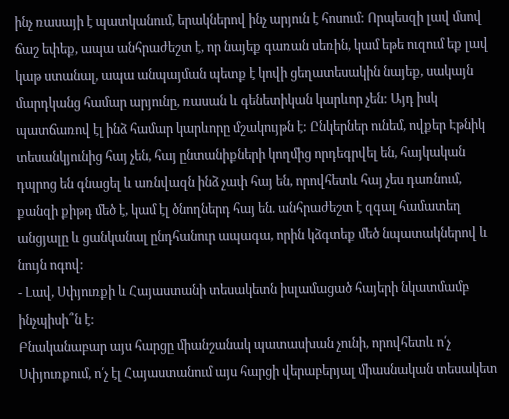ինչ ռասայի է պատկանում, երակներով ինչ արյուն է հոսում: Որպեսզի լավ մսով ճաշ եփեք, ապա անհրաժեշտ է, որ նայեք գառան սեռին, կամ եթե ուզում եք լավ կաթ ստանալ, ապա անպայման պետք է կովի ցեղատեսակին նայեք, սակայն մարդկանց համար արյունը, ռասան և գենետիկան կարևոր չեն: Այդ իսկ պատճառով էլ ինձ համար կարևորը մշակույթն է: Ընկերներ ունեմ, ովքեր Էթնիկ տեսանկյունից հայ չեն, հայ ընտանիքների կողմից որդեգրվել են, հայկական դպրոց են գնացել և առնվազն ինձ չափ հայ են, որովհետև հայ չես դառնում, քանզի քիթդ մեծ է, կամ էլ ծնողներդ հայ են. անհրաժեշտ է զգալ համատեղ անցյալը և ցանկանալ ընդհանուր ապագա, որին կձգտեք մեծ նպատակներով և նույն ոգով:
- Լավ, Սփյուռքի և Հայաստանի տեսակետն իսլամացած հայերի նկատմամբ ինչպիսի՞ն է:
Բնականաբար այս հարցը միանշանակ պատասխան չունի, որովհետև ո՛չ Սփյուռքում, ո՛չ էլ Հայաստանում այս հարցի վերաբերյալ միասնական տեսակետ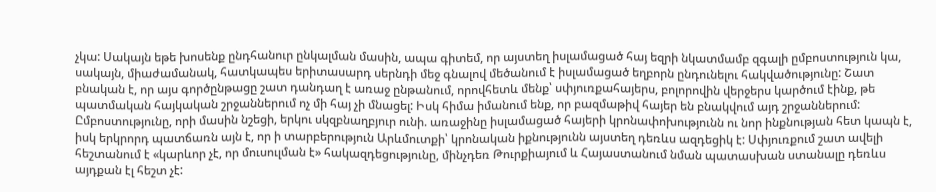չկա: Սակայն եթե խոսենք ընդհանուր ընկալման մասին, ապա գիտեմ, որ այստեղ իսլամացած հայ եզրի նկատմամբ զգալի ըմբոստություն կա, սակայն, միաժամանակ, հատկապես երիտասարդ սերնդի մեջ գնալով մեծանում է իսլամացած եղբորն ընդունելու հակվածությունը: Շատ բնական է, որ այս գործընթացը շատ դանդաղ է առաջ ընթանում, որովհետև մենք՝ սփյուռքահայերս, բոլորովին վերջերս կարծում էինք, թե պատմական հայկական շրջաններում ոչ մի հայ չի մնացել: Իսկ հիմա իմանում ենք, որ բազմաթիվ հայեր են բնակվում այդ շրջաններում:
Ըմբոստությունը, որի մասին նշեցի, երկու սկզբնաղբյուր ունի. առաջինը իսլամացած հայերի կրոնափոխությունն ու նոր ինքնության հետ կապն է, իսկ երկրորդ պատճառն այն է, որ ի տարբերություն Արևմուտքի՝ կրոնական իքնությունն այստեղ դեռևս ազդեցիկ է: Սփյուռքում շատ ավելի հեշտանում է «կարևոր չէ, որ մուսուլման է» հակազդեցությունը, մինչդեռ Թուրքիայում և Հայաստանում նման պատասխան ստանալը դեռևս այդքան էլ հեշտ չէ: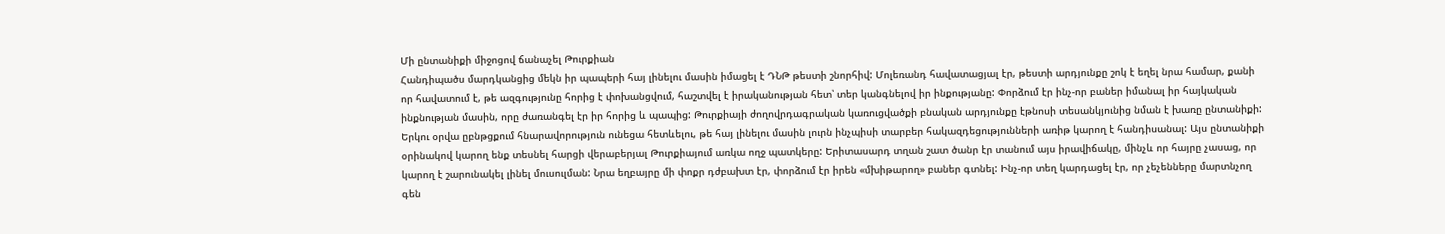Մի ընտանիքի միջոցով ճանաչել Թուրքիան
Հանդիպածս մարդկանցից մեկն իր պապերի հայ լինելու մասին իմացել է ԴՆԹ թեստի շնորհիվ: Մոլեռանդ հավատացյալ էր, թեստի արդյունքը շոկ է եղել նրա համար, քանի որ հավատում է, թե ազգությունը հորից է փոխանցվում, հաշտվել է իրականության հետ՝ տեր կանգնելով իր ինքությանը: Փորձում էր ինչ-որ բաներ իմանալ իր հայկական ինքնության մասին, որը ժառանգել էր իր հորից և պապից: Թուրքիայի ժողովրդագրական կառուցվածքի բնական արդյունքը էթնոսի տեսանկյունից նման է խառը ընտանիքի: Երկու օրվա ըբնթցքում հնարավորություն ունեցա հետևելու, թե հայ լինելու մասին լուրն ինչպիսի տարբեր հակազդեցությունների առիթ կարող է հանդիսանալ: Այս ընտանիքի օրինակով կարող ենք տեսնել հարցի վերաբերյալ Թուրքիայում առկա ողջ պատկերը: Երիտասարդ տղան շատ ծանր էր տանում այս իրավիճակը, մինչև որ հայրը չասաց, որ կարող է շարունակել լինել մուսուլման: Նրա եղբայրը մի փոքր դժբախտ էր, փորձում էր իրեն «մխիթարող» բաներ գտնել: Ինչ-որ տեղ կարդացել էր, որ չեչենները մարտնչող գեն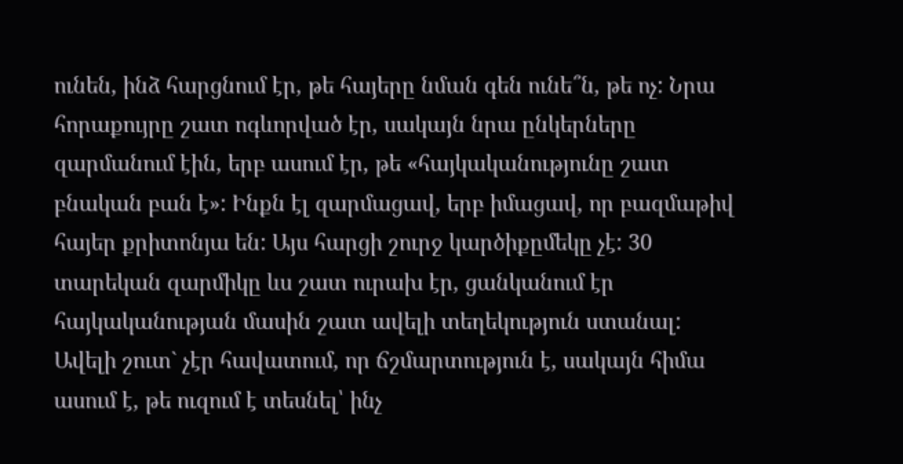ունեն, ինձ հարցնում էր, թե հայերը նման գեն ունե՞ն, թե ոչ: Նրա հորաքույրը շատ ոգևորված էր, սակայն նրա ընկերները զարմանում էին, երբ ասում էր, թե «հայկականությունը շատ բնական բան է»: Ինքն էլ զարմացավ, երբ իմացավ, որ բազմաթիվ հայեր քրիտոնյա են: Այս հարցի շուրջ կարծիքըմեկը չէ: 30 տարեկան զարմիկը ևս շատ ուրախ էր, ցանկանում էր հայկականության մասին շատ ավելի տեղեկություն ստանալ: Ավելի շուտ` չէր հավատում, որ ճշմարտություն է, սակայն հիմա ասում է, թե ուզում է տեսնել՝ ինչ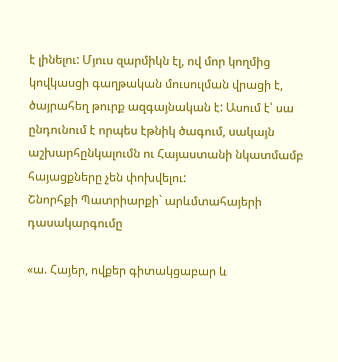է լինելու: Մյուս զարմիկն էլ, ով մոր կողմից կովկասցի գաղթական մուսուլման վրացի է, ծայրահեղ թուրք ազգայնական է: Ասում է՝ սա ընդունում է որպես էթնիկ ծագում, սակայն աշխարհընկալումն ու Հայաստանի նկատմամբ հայացքները չեն փոխվելու:
Շնորհքի Պատրիարքի` արևմտահայերի դասակարգումը

«ա. Հայեր, ովքեր գիտակցաբար և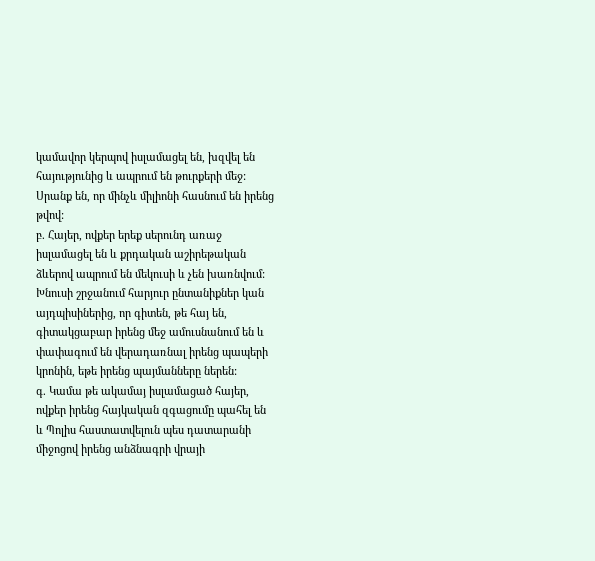կամավոր կերպով իսլամացել են, խզվել են հայությունից և ապրում են թուրքերի մեջ: Սրանք են, որ մինչև միլիոնի հասնում են իրենց թվով:
բ. Հայեր, ովքեր երեք սերունդ առաջ իսլամացել են և քրդական աշիրեթական ձևերով ապրում են մեկուսի և չեն խառնվում: Խնուսի շրջանում հարյուր ընտանիքներ կան այդպիսիներից, որ գիտեն, թե հայ են, գիտակցաբար իրենց մեջ ամուսնանում են և փափագում են վերադառնալ իրենց պապերի կրոնին, եթե իրենց պայմանները ներեն:
գ. Կամա թե ակամայ իսլամացած հայեր, ովքեր իրենց հայկական զգացումը պահել են և Պոլիս հաստատվելուն պես դատարանի միջոցով իրենց անձնագրի վրայի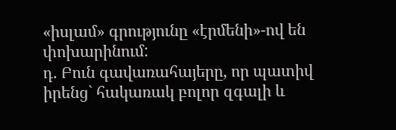«իսլամ» գրությունը «էրմենի»-ով են փոխարինում:
դ. Բուն գավառահայերը, որ պատիվ իրենց` հակառակ բոլոր զգալի և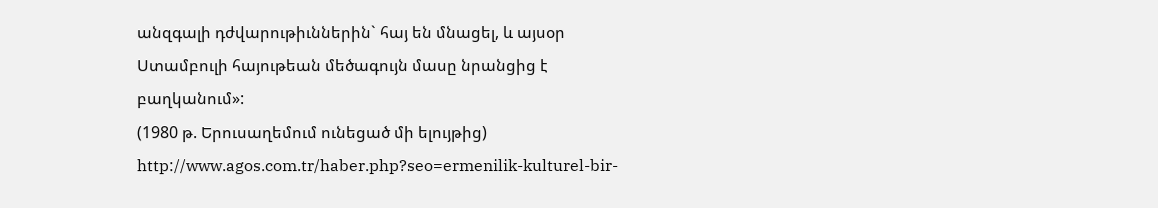անզգալի դժվարութիւններին` հայ են մնացել, և այսօր Ստամբուլի հայութեան մեծագույն մասը նրանցից է բաղկանում»:
(1980 թ. Երուսաղեմում ունեցած մի ելույթից)
http://www.agos.com.tr/haber.php?seo=ermenilik-kulturel-bir-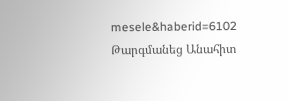mesele&haberid=6102
Թարգմանեց Անահիտ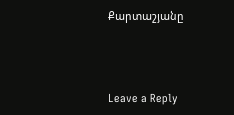Քարտաշյանը



Leave a Reply